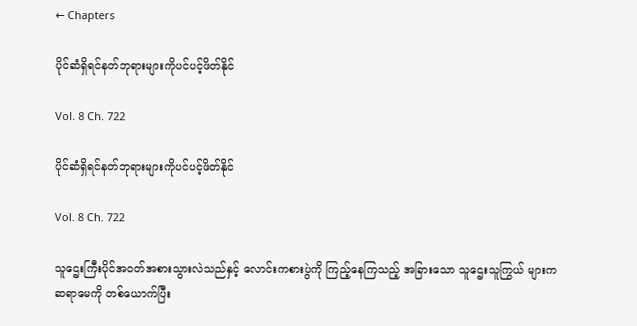← Chapters

ပိုင်ဆံရှိရင်နတ်ဘုရားများကိုပင်ပင့်ဖိတ်နိုင်

Vol. 8 Ch. 722

ပိုင်ဆံရှိရင်နတ်ဘုရားများကိုပင်ပင့်ဖိတ်နိုင်

Vol. 8 Ch. 722

သူဌေးကြီးပိုင်အဝတ်အစားသွားလဲသည်နှင့် လောင်းကစားပွဲကို ကြည့်နေကြသည့် အခြားသော သူဌေးသူကြွယ် များက ဆရာမေကို တစ်ယောက်ပြီး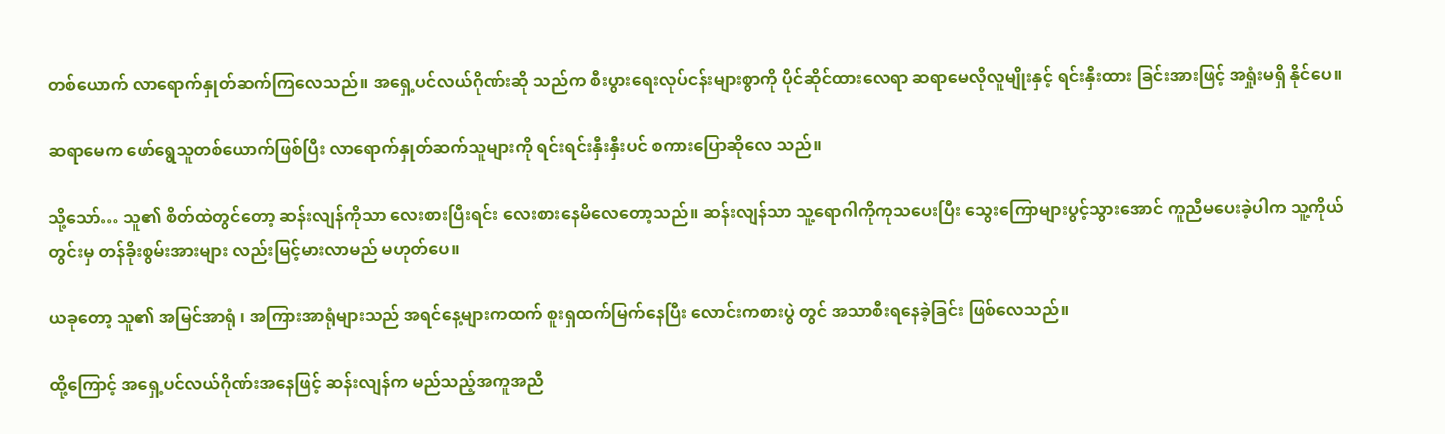တစ်ယောက် လာရောက်နှုတ်ဆက်ကြလေသည်။ အရှေ့ပင်လယ်ဂိုဏ်းဆို သည်က စီးပွားရေးလုပ်ငန်းများစွာကို ပိုင်ဆိုင်ထားလေရာ ဆရာမေလိုလူမျိုးနှင့် ရင်းနှီးထား ခြင်းအားဖြင့် အရှုံးမရှိ နိုင်ပေ။

ဆရာမေက ဖော်ရွေသူတစ်ယောက်ဖြစ်ပြီး လာရောက်နှုတ်ဆက်သူများကို ရင်းရင်းနှီးနှီးပင် စကားပြောဆိုလေ သည်။

သို့သော်… သူ၏ စိတ်ထဲတွင်တော့ ဆန်းလျန်ကိုသာ လေးစားပြီးရင်း လေးစားနေမိလေတော့သည်။ ဆန်းလျန်သာ သူ့ရောဂါကိုကုသပေးပြီး သွေးကြောများပွင့်သွားအောင် ကူညီမပေးခဲ့ပါက သူ့ကိုယ်တွင်းမှ တန်ခိုးစွမ်းအားများ လည်းမြင့်မားလာမည် မဟုတ်ပေ။

ယခုတော့ သူ၏ အမြင်အာရုံ ၊ အကြားအာရုံများသည် အရင်နေ့များကထက် စူးရှထက်မြက်နေပြီး လောင်းကစားပွဲ တွင် အသာစီးရနေခဲ့ခြင်း ဖြစ်လေသည်။

ထို့ကြောင့် အရှေ့ပင်လယ်ဂိုဏ်းအနေဖြင့် ဆန်းလျန်က မည်သည့်အကူအညီ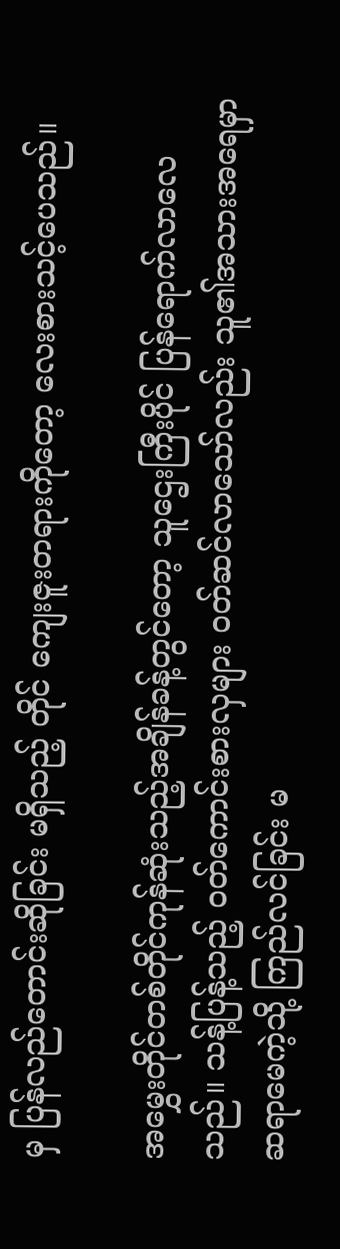မှ ပြန်လည်တောင်းဆိုခြင်း မရှိသည့် တိုင် ကျေးဇူးတရားကိုတော့ လေးစားသင့်ပေသည်။

အမွှေးတိုင်တစ်တိုင်ကုန်ဆုံးသည့်အချိန်ခန့်တွင်တော့ သူဌေးကြီးပိုင် ပြန်ရောက်လာလေသည်။ သန့်ပြန့်သည့် ဝတ်ကောင်းစားလှများ ဝတ်ဆင်လာသော်လည်း သူ၏အသားအရေမှာ ဆရာမေကဲ့သို့ ကြည်လင်ခြင်း မ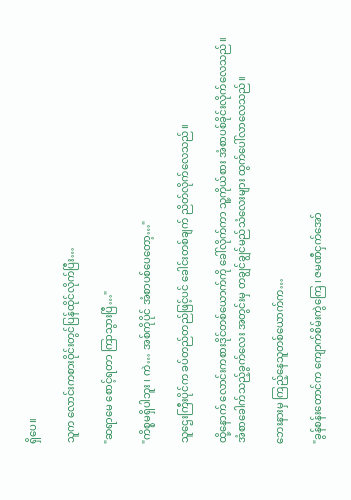ရှိပေ။

သူက လောင်းကစားဝိုင်းတွင်ပြန်ထိုင်လိုက်ပြီး…

"ဆရာမေ စောင့်ရတာ ကြာသွားပြီ…"

"ကိစ္စမရှိပါဘူး ၊ ကဲ… အစ်ကိုပိုင် အံစာပစ်ပေတော့…"

သူဌေးကြီးပိုင်က ခပ်တည်တည်ဖြင့်ပင် ခေါင်းတစ်ချက် ညိတ်လိုက်လေသည်။

ထို့နောက် လောင်းကစားဒိုင်တစ်ယောက်ကို ခေါ်လိုက်ကာ သူ့ကိုယ်စား အံစာပစ်ခိုင်းလိုက်လေသည်။ အံစာခေါက်သည့်ခွက်လေး အတွင်းမှ တချွင်ချွင်မည်သံလေးများ ထွက်ပေါ်လာလေသည်။

ဘေးနားမှ ကြည့်နေသူတစ်ယောက်က…

"ခွန်စန်းတောင်က ကျောက်စိမ်းကွဲကြေ ၊ ဇမဏီငှက်အော်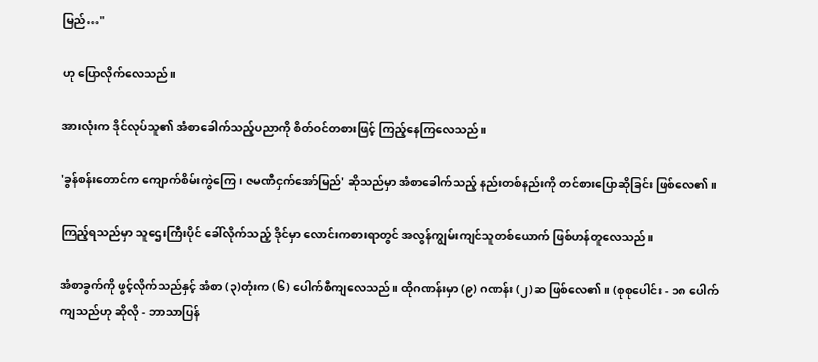မြည်…"

ဟု ပြောလိုက်လေသည်။

အားလုံးက ဒိုင်လုပ်သူ၏ အံစာခေါက်သည့်ပညာကို စိတ်ဝင်တစားဖြင့် ကြည့်နေကြလေသည်။

'ခွန်စန်းတောင်က ကျောက်စိမ်းကွဲကြေ ၊ ဇမဏီငှက်အော်မြည်' ဆိုသည်မှာ အံစာခေါက်သည့် နည်းတစ်နည်းကို တင်စားပြောဆိုခြင်း ဖြစ်လေ၏။

ကြည့်ရသည်မှာ သူဌေးကြီးပိုင် ခေါ်လိုက်သည့် ဒိုင်မှာ လောင်းကစားရာတွင် အလွန်ကျွမ်းကျင်သူတစ်ယောက် ဖြစ်ဟန်တူလေသည်။

အံစာခွက်ကို ဖွင့်လိုက်သည်နှင့် အံစာ (၃)တုံးက (၆) ပေါက်စီကျလေသည်။ ထိုဂဏန်းမှာ (၉) ဂဏန်း (၂)ဆ ဖြစ်လေ၏။ (စုစုပေါင်း - ၁၈ ပေါက်ကျသည်ဟု ဆိုလို - ဘာသာပြန်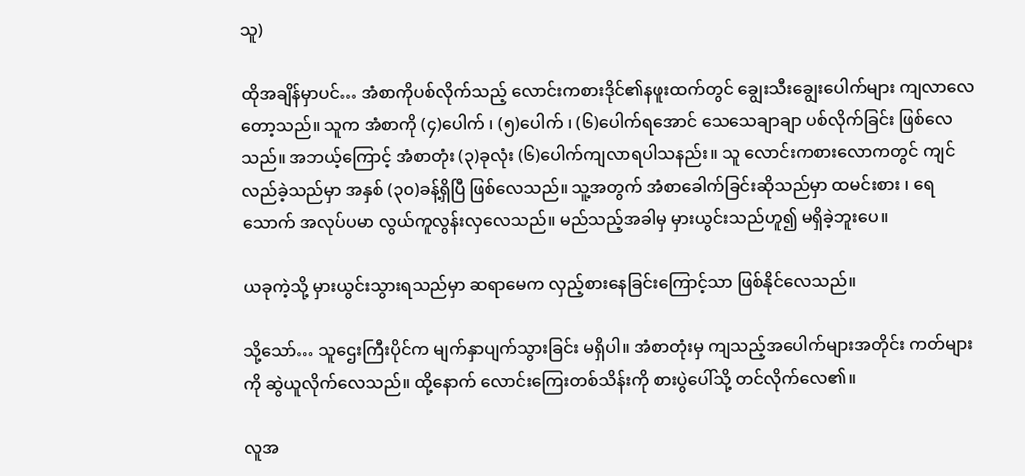သူ)

ထိုအချိန်မှာပင်… အံစာကိုပစ်လိုက်သည့် လောင်းကစားဒိုင်၏နဖူးထက်တွင် ချွေးသီးချွေးပေါက်များ ကျလာလေ တော့သည်။ သူက အံစာကို (၄)ပေါက် ၊ (၅)ပေါက် ၊ (၆)ပေါက်ရအောင် သေသေချာချာ ပစ်လိုက်ခြင်း ဖြစ်လေ သည်။ အဘယ့်ကြောင့် အံစာတုံး (၃)ခုလုံး (၆)ပေါက်ကျလာရပါသနည်း။ သူ လောင်းကစားလောကတွင် ကျင်လည်ခဲ့သည်မှာ အနှစ် (၃၀)ခန့်ရှိပြီ ဖြစ်လေသည်။ သူ့အတွက် အံစာခေါက်ခြင်းဆိုသည်မှာ ထမင်းစား ၊ ရေသောက် အလုပ်ပမာ လွယ်ကူလွန်းလှလေသည်။ မည်သည့်အခါမှ မှားယွင်းသည်ဟူ၍ မရှိခဲ့ဘူးပေ။

ယခုကဲ့သို့ မှားယွင်းသွားရသည်မှာ ဆရာမေက လှည့်စားနေခြင်းကြောင့်သာ ဖြစ်နိုင်လေသည်။

သို့သော်… သူဌေးကြီးပိုင်က မျက်နှာပျက်သွားခြင်း မရှိပါ။ အံစာတုံးမှ ကျသည့်အပေါက်များအတိုင်း ကတ်များကို ဆွဲယူလိုက်လေသည်။ ထို့နောက် လောင်းကြေးတစ်သိန်းကို စားပွဲပေါ်သို့ တင်လိုက်လေ၏။

လူအ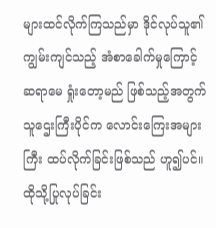များထင်လိုက်ကြသည်မှာ ဒိုင်လုပ်သူ၏ ကျွမ်းကျင်သည့် အံစာခေါက်မှုကြောင့် ဆရာမေ ရှုံးတော့မည် ဖြစ်သည့်အတွက် သူဌေးကြီးပိုင်က လောင်းကြေးအများကြီး ထပ်လိုက်ခြင်းဖြစ်သည် ဟူ၍ပင်။ ထိုသို့ပြုလုပ်ခြင်း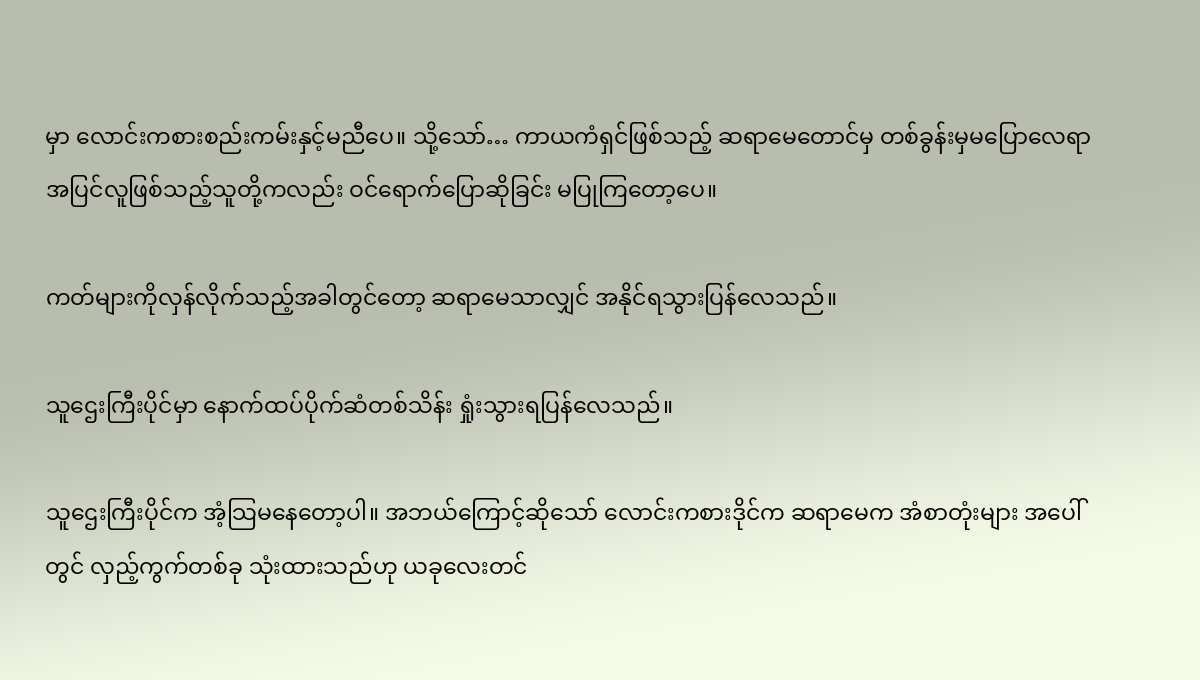မှာ လောင်းကစားစည်းကမ်းနှင့်မညီပေ။ သို့သော်… ကာယကံရှင်ဖြစ်သည့် ဆရာမေတောင်မှ တစ်ခွန်းမှမပြောလေရာ အပြင်လူဖြစ်သည့်သူတို့ကလည်း ဝင်ရောက်ပြောဆိုခြင်း မပြုကြတော့ပေ။

ကတ်များကိုလှန်လိုက်သည့်အခါတွင်တော့ ဆရာမေသာလျှင် အနိုင်ရသွားပြန်လေသည်။

သူဌေးကြီးပိုင်မှာ နောက်ထပ်ပိုက်ဆံတစ်သိန်း ရှုံးသွားရပြန်လေသည်။

သူဌေးကြီးပိုင်က အံ့သြမနေတော့ပါ။ အဘယ်ကြောင့်ဆိုသော် လောင်းကစားဒိုင်က ဆရာမေက အံစာတုံးများ အပေါ်တွင် လှည့်ကွက်တစ်ခု သုံးထားသည်ဟု ယခုလေးတင်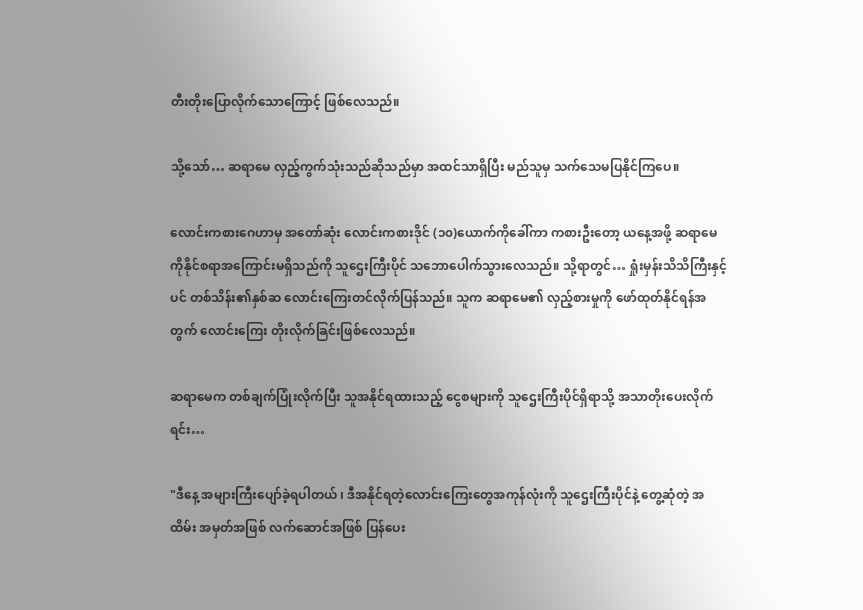တီးတိုးပြောလိုက်သောကြောင့် ဖြစ်လေသည်။

သို့သော်… ဆရာမေ လှည့်ကွက်သုံးသည်ဆိုသည်မှာ အထင်သာရှိပြီး မည်သူမှ သက်သေမပြနိုင်ကြပေ။

လောင်းကစားဂေဟာမှ အတော်ဆုံး လောင်းကစားဒိုင် (၁၀)ယောက်ကိုခေါ်ကာ ကစားဦးတော့ ယနေ့အဖို့ ဆရာမေ ကိုနိုင်စရာအကြောင်းမရှိသည်ကို သူဌေးကြီးပိုင် သဘောပေါက်သွားလေသည်။ သို့ရာတွင်… ရှုံးမှန်းသိသိကြီးနှင့်ပင် တစ်သိန်း၏နှစ်ဆ လောင်းကြေးတင်လိုက်ပြန်သည်။ သူက ဆရာမေ၏ လှည့်စားမှုကို ဖော်ထုတ်နိုင်ရန်အတွက် လောင်းကြေး တိုးလိုက်ခြင်းဖြစ်လေသည်။

ဆရာမေက တစ်ချက်ပြုံးလိုက်ပြီး သူအနိုင်ရထားသည့် ငွေစများကို သူဌေးကြီးပိုင်ရှိရာသို့ အသာတိုးပေးလိုက်ရင်း…

"ဒီနေ့ အများကြီးပျော်ခဲ့ရပါတယ် ၊ ဒီအနိုင်ရတဲ့လောင်းကြေးတွေအကုန်လုံးကို သူဌေးကြီးပိုင်နဲ့ တွေ့ဆုံတဲ့ အထိမ်း အမှတ်အဖြစ် လက်ဆောင်အဖြစ် ပြန်ပေး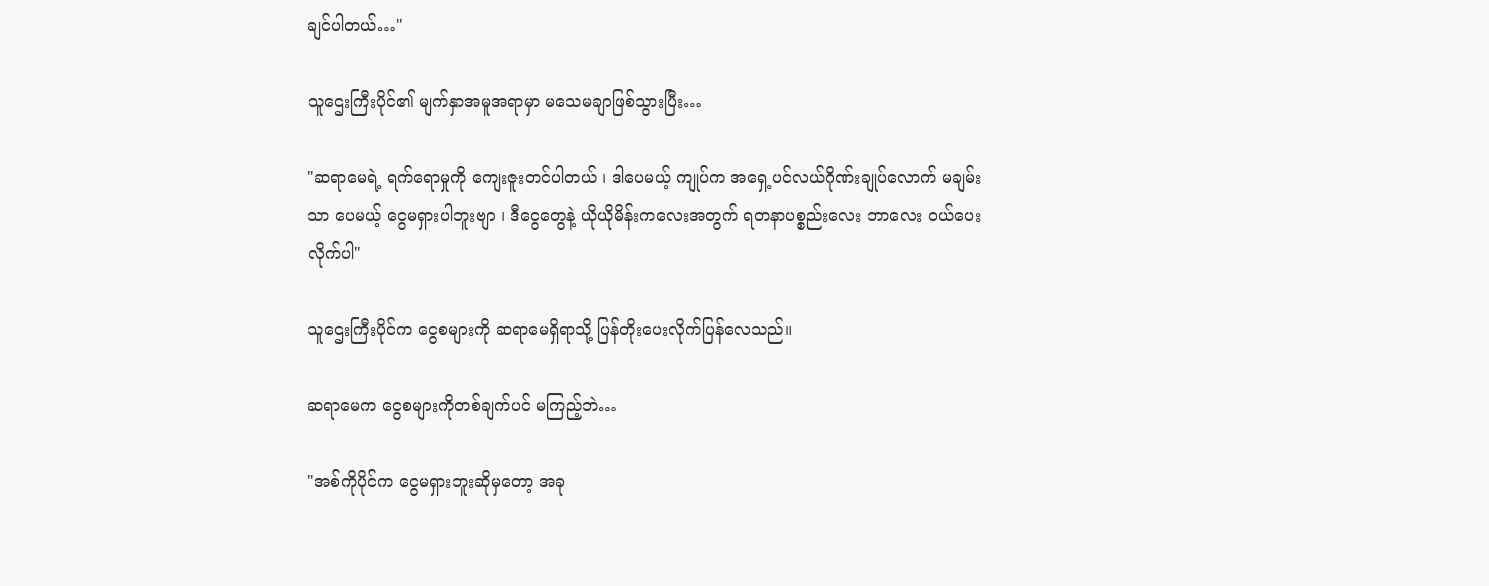ချင်ပါတယ်…"

သူဌေးကြီးပိုင်၏ မျက်နှာအမူအရာမှာ မသေမချာဖြစ်သွားပြီး…

"ဆရာမေရဲ့ ရက်ရောမှုကို ကျေးဇူးတင်ပါတယ် ၊ ဒါပေမယ့် ကျုပ်က အရှေ့ပင်လယ်ဂိုဏ်းချုပ်လောက် မချမ်းသာ ပေမယ့် ငွေမရှားပါဘူးဗျာ ၊ ဒီငွေတွေနဲ့ ယိုယိုမိန်းကလေးအတွက် ရတနာပစ္စည်းလေး ဘာလေး ဝယ်ပေးလိုက်ပါ"

သူဌေးကြီးပိုင်က ငွေစများကို ဆရာမေရှိရာသို့ ပြန်တိုးပေးလိုက်ပြန်လေသည်။

ဆရာမေက ငွေစများကိုတစ်ချက်ပင် မကြည့်ဘဲ…

"အစ်ကိုပိုင်က ငွေမရှားဘူးဆိုမှတော့ အခု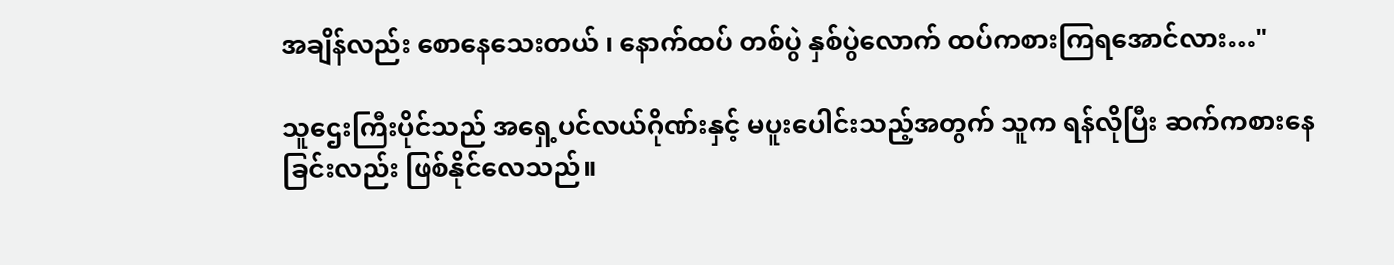အချိန်လည်း စောနေသေးတယ် ၊ နောက်ထပ် တစ်ပွဲ နှစ်ပွဲလောက် ထပ်ကစားကြရအောင်လား…"

သူဌေးကြီးပိုင်သည် အရှေ့ပင်လယ်ဂိုဏ်းနှင့် မပူးပေါင်းသည့်အတွက် သူက ရန်လိုပြီး ဆက်ကစားနေခြင်းလည်း ဖြစ်နိုင်လေသည်။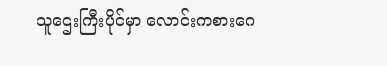သူဌေးကြီးပိုင်မှာ လောင်းကစားဂေ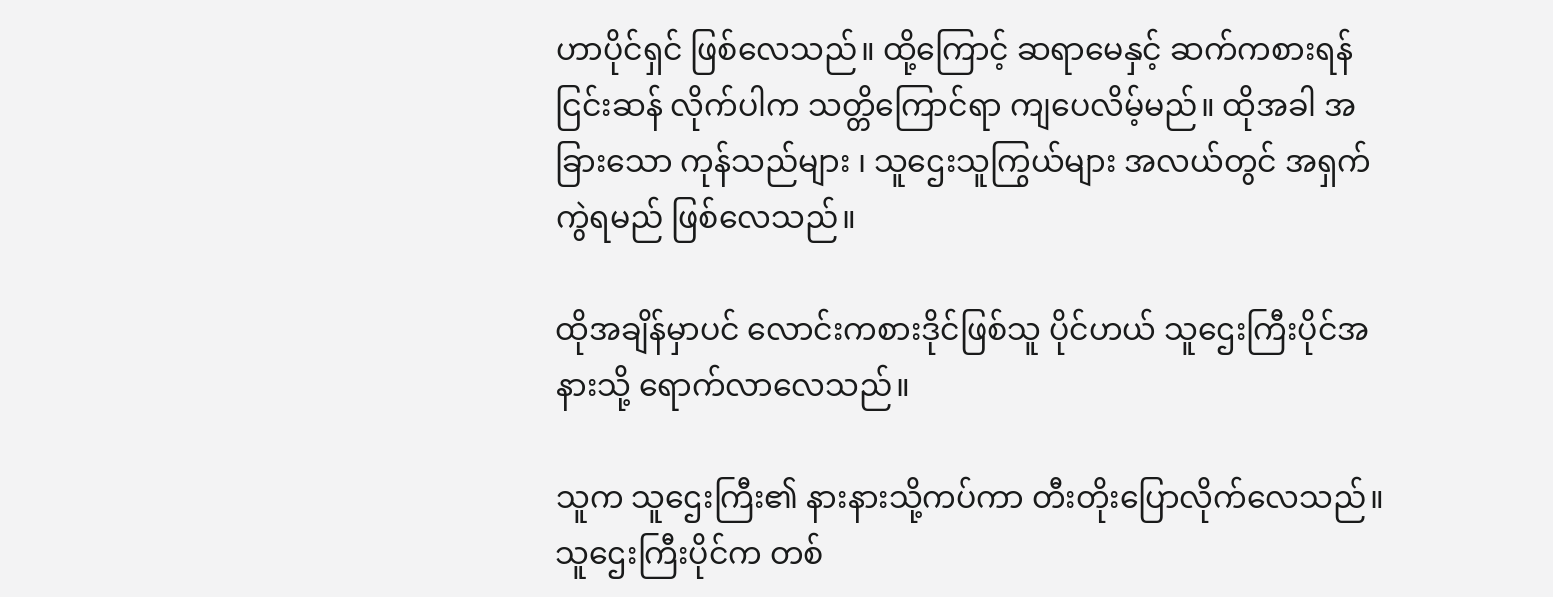ဟာပိုင်ရှင် ဖြစ်လေသည်။ ထို့ကြောင့် ဆရာမေနှင့် ဆက်ကစားရန် ငြင်းဆန် လိုက်ပါက သတ္တိကြောင်ရာ ကျပေလိမ့်မည်။ ထိုအခါ အခြားသော ကုန်သည်များ ၊ သူဌေးသူကြွယ်များ အလယ်တွင် အရှက်ကွဲရမည် ဖြစ်လေသည်။

ထိုအချိန်မှာပင် လောင်းကစားဒိုင်ဖြစ်သူ ပိုင်ဟယ် သူဌေးကြီးပိုင်အနားသို့ ရောက်လာလေသည်။

သူက သူဌေးကြီး၏ နားနားသို့ကပ်ကာ တီးတိုးပြောလိုက်လေသည်။ သူဌေးကြီးပိုင်က တစ်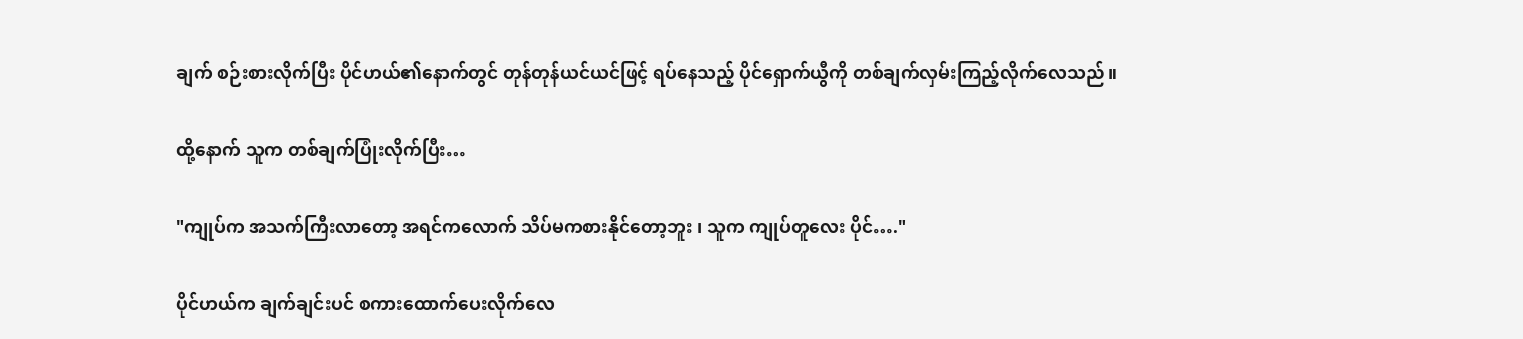ချက် စဉ်းစားလိုက်ပြီး ပိုင်ဟယ်၏နောက်တွင် တုန်တုန်ယင်ယင်ဖြင့် ရပ်နေသည့် ပိုင်ရှောက်ယွီကို တစ်ချက်လှမ်းကြည့်လိုက်လေသည်။

ထို့နောက် သူက တစ်ချက်ပြုံးလိုက်ပြီး…

"ကျုပ်က အသက်ကြီးလာတော့ အရင်ကလောက် သိပ်မကစားနိုင်တော့ဘူး ၊ သူက ကျုပ်တူလေး ပိုင်…."

ပိုင်ဟယ်က ချက်ချင်းပင် စကားထောက်ပေးလိုက်လေ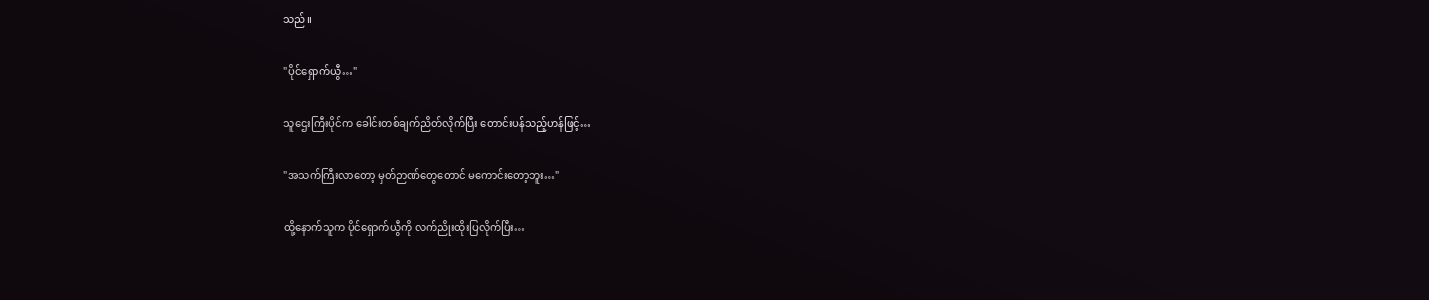သည်။

"ပိုင်ရှောက်ယွီ…"

သူဌေးကြီးပိုင်က ခေါင်းတစ်ချက်ညိတ်လိုက်ပြီး တောင်းပန်သည့်ဟန်ဖြင့်…

"အသက်ကြီးလာတော့ မှတ်ဉာဏ်တွေတောင် မကောင်းတော့ဘူး…"

ထို့နောက်သူက ပိုင်ရှောက်ယွီကို လက်ညိုးထိုးပြလိုက်ပြီး…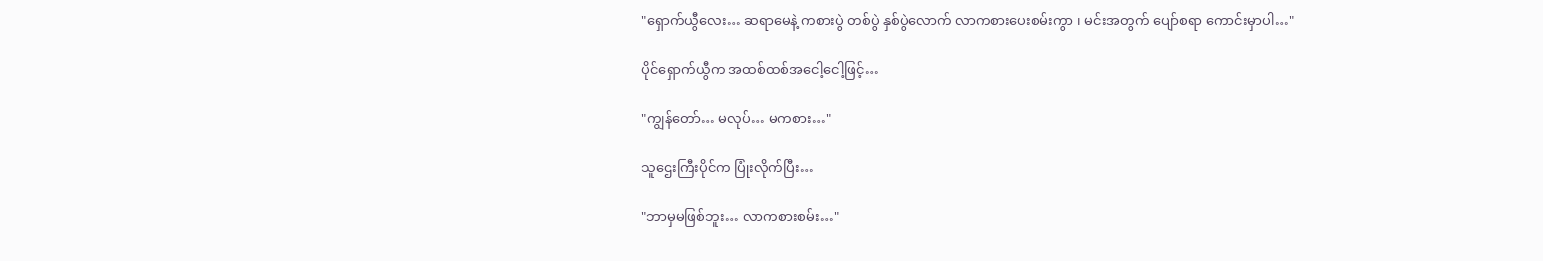"ရှောက်ယွီလေး… ဆရာမေနဲ့ ကစားပွဲ တစ်ပွဲ နှစ်ပွဲလောက် လာကစားပေးစမ်းကွာ ၊ မင်းအတွက် ပျော်စရာ ကောင်းမှာပါ…"

ပိုင်ရှောက်ယွီက အထစ်ထစ်အငေါ့ငေါ့ဖြင့်…

"ကျွန်တော်… မလုပ်… မကစား…"

သူဌေးကြီးပိုင်က ပြုံးလိုက်ပြီး…

"ဘာမှမဖြစ်ဘူး… လာကစားစမ်း…"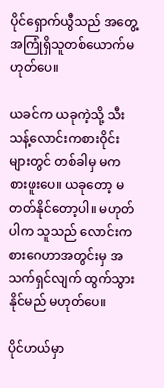ပိုင်ရှောက်ယွီသည် အတွေ့အကြုံရှိသူတစ်ယောက်မဟုတ်ပေ။

ယခင်က ယခုကဲ့သို့ သီးသန့်လောင်းကစားဝိုင်းများတွင် တစ်ခါမှ မကစားဖူးပေ။ ယခုတော့ မတတ်နိုင်တော့ပါ။ မဟုတ်ပါက သူသည် လောင်းကစားဂေဟာအတွင်းမှ အသက်ရှင်လျက် ထွက်သွားနိုင်မည် မဟုတ်ပေ။

ပိုင်ဟယ်မှာ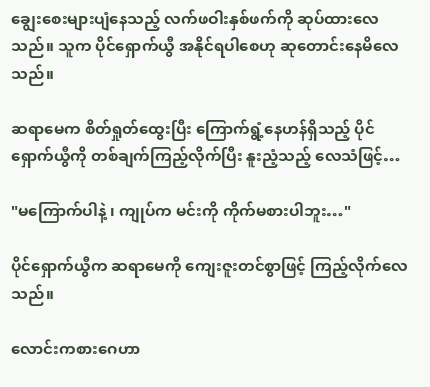ချွေးစေးများပျံနေသည့် လက်ဖဝါးနှစ်ဖက်ကို ဆုပ်ထားလေသည်။ သူက ပိုင်ရှောက်ယွီ အနိုင်ရပါစေဟု ဆုတောင်းနေမိလေသည်။

ဆရာမေက စိတ်ရှုတ်ထွေးပြီး ကြောက်ရွံ့နေဟန်ရှိသည့် ပိုင်ရှောက်ယွီကို တစ်ချက်ကြည့်လိုက်ပြီး နူးညံ့သည့် လေသံဖြင့်…

"မကြောက်ပါနဲ့ ၊ ကျုပ်က မင်းကို ကိုက်မစားပါဘူး…"

ပိုင်ရှောက်ယွီက ဆရာမေကို ကျေးဇူးတင်စွာဖြင့် ကြည့်လိုက်လေသည်။

လောင်းကစားဂေဟာ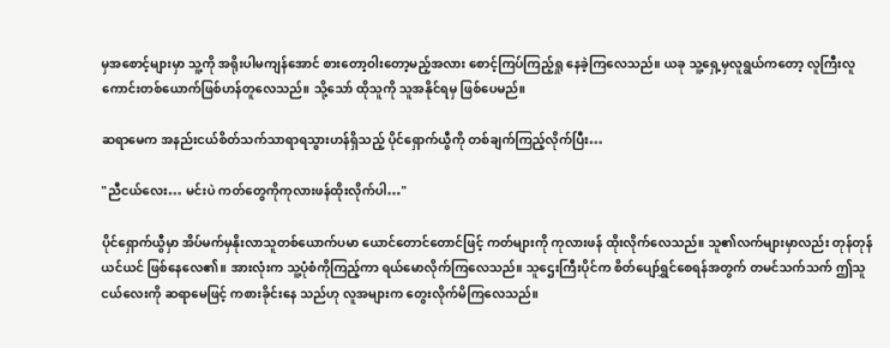မှအစောင့်များမှာ သူ့ကို အရိုးပါမကျန်အောင် စားတော့ဝါးတော့မည့်အလား စောင့်ကြပ်ကြည့်ရှု နေခဲ့ကြလေသည်။ ယခု သူ့ရှေ့မှလူရွယ်ကတော့ လူကြီးလူကောင်းတစ်ယောက်ဖြစ်ဟန်တူလေသည်။ သို့သော် ထိုသူကို သူအနိုင်ရမှ ဖြစ်ပေမည်။

ဆရာမေက အနည်းငယ်စိတ်သက်သာရာရသွားဟန်ရှိသည့် ပိုင်ရှောက်ယွီကို တစ်ချက်ကြည့်လိုက်ပြီး…

"ညီငယ်လေး… မင်းပဲ ကတ်တွေကိုကုလားဖန်ထိုးလိုက်ပါ…"

ပိုင်ရှောက်ယွီမှာ အိပ်မက်မှနိုးလာသူတစ်ယောက်ပမာ ယောင်တောင်တောင်ဖြင့် ကတ်များကို ကုလားဖန် ထိုးလိုက်လေသည်။ သူ၏လက်များမှာလည်း တုန်တုန်ယင်ယင် ဖြစ်နေလေ၏။ အားလုံးက သူ့ပုံစံကိုကြည့်ကာ ရယ်မောလိုက်ကြလေသည်။ သူဌေးကြီးပိုင်က စိတ်ပျော်ရွှင်စေရန်အတွက် တမင်သက်သက် ဤသူငယ်လေးကို ဆရာမေဖြင့် ကစားခိုင်းနေ သည်ဟု လူအများက တွေးလိုက်မိကြလေသည်။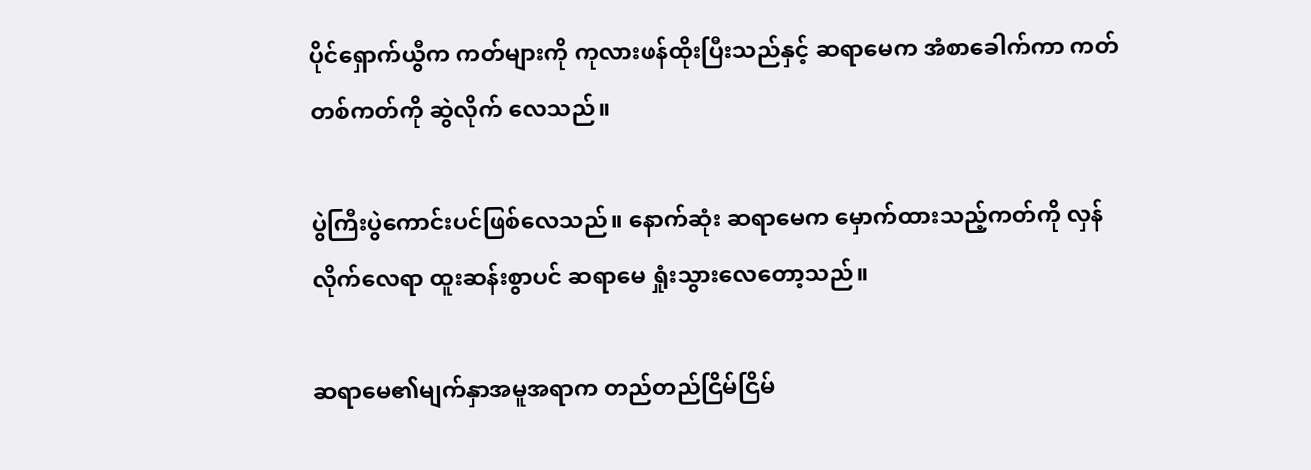ပိုင်ရှောက်ယွီက ကတ်များကို ကုလားဖန်ထိုးပြီးသည်နှင့် ဆရာမေက အံစာခေါက်ကာ ကတ်တစ်ကတ်ကို ဆွဲလိုက် လေသည်။

ပွဲကြီးပွဲကောင်းပင်ဖြစ်လေသည်။ နောက်ဆုံး ဆရာမေက မှောက်ထားသည့်ကတ်ကို လှန်လိုက်လေရာ ထူးဆန်းစွာပင် ဆရာမေ ရှုံးသွားလေတော့သည်။

ဆရာမေ၏မျက်နှာအမူအရာက တည်တည်ငြိမ်ငြိမ်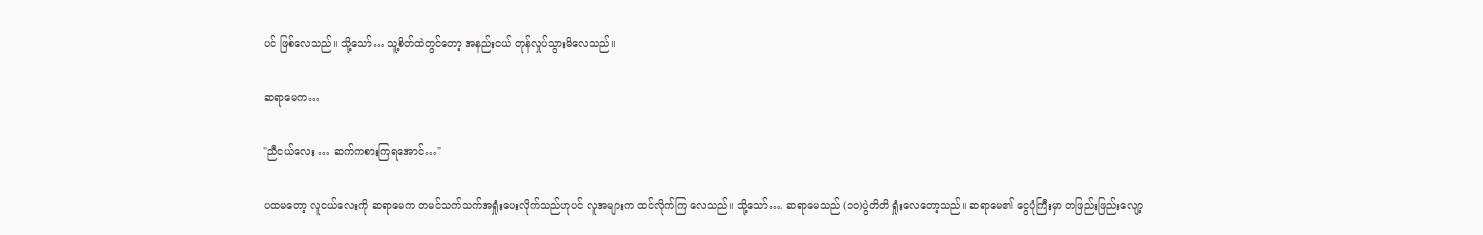ပင် ဖြစ်လေသည်။ သို့သော်… သူ့စိတ်ထဲတွင်တော့ အနည်းငယ် တုန်လှုပ်သွားမိလေသည်။

ဆရာမေက…

"ညီငယ်လေး … ဆက်ကစားကြရအောင်…"

ပထမတော့ လူငယ်လေးကို ဆရာမေက တမင်သက်သက်အရှုံးပေးလိုက်သည်ဟုပင် လူအများက ထင်လိုက်ကြ လေသည်။ သို့သော်…. ဆရာမေသည် (၁၀)ပွဲတိတိ ရှုံးလေတော့သည်။ ဆရာမေ၏ ငွေပုံကြီးမှာ တဖြည်းဖြည်းလျော့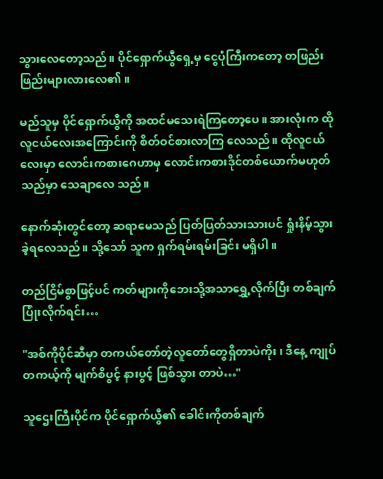သွားလေတော့သည်။ ပိုင်ရှောက်ယွီရှေ့မှ ငွေပုံကြီးကတော့ တဖြည်းဖြည်းများလားလေ၏။

မည်သူမှ ပိုင်ရှောက်ယွီကို အထင်မသေးရဲကြတော့ပေ။ အားလုံးက ထိုလူငယ်လေးအကြောင်းကို စိတ်ဝင်စားလာကြ လေသည်။ ထိုလူငယ်လေးမှာ လောင်းကစားဂေဟာမှ လောင်းကစားဒိုင်တစ်ယောက်မဟုတ်သည်မှာ သေချာလေ သည်။

နောက်ဆုံးတွင်တော့ ဆရာမေသည် ပြတ်ပြတ်သားသားပင် ရှုံးနိမ့်သွားခဲ့ရလေသည်။ သို့သော် သူက ရှက်ရမ်းရမ်းခြင်း မရှိပါ။

တည်ငြိမ်စွာဖြင့်ပင် ကတ်များကိုဘေးသို့အသာရွှေ့လိုက်ပြီး တစ်ချက်ပြုံးလိုက်ရင်း…

"အစ်ကိုပိုင်ဆီမှာ တကယ်တော်တဲ့လူတော်တွေရှိတာပဲကိုး ၊ ဒီနေ့ ကျုပ် တကယ့်ကို မျက်စိပွင့် နားပွင့် ဖြစ်သွား တာပဲ…"

သူဌေးကြီးပိုင်က ပိုင်ရှောက်ယွီ၏ ခေါင်းကိုတစ်ချက်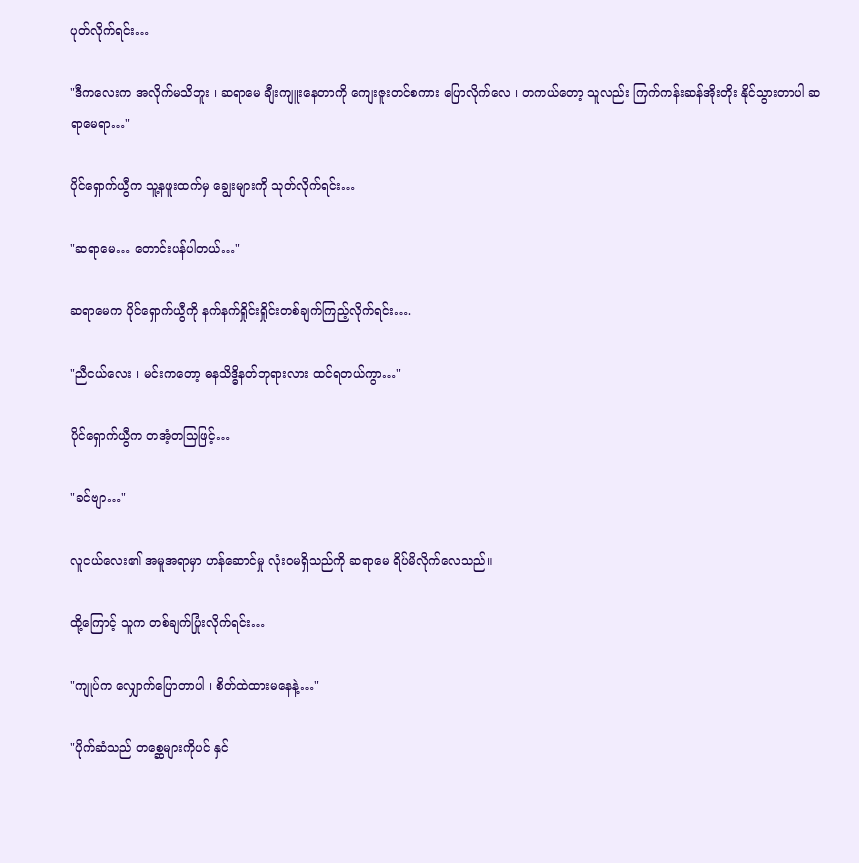ပုတ်လိုက်ရင်း…

"ဒီကလေးက အလိုက်မသိဘူး ၊ ဆရာမေ ချီးကျူးနေတာကို ကျေးဇူးတင်စကား ပြောလိုက်လေ ၊ တကယ်တော့ သူလည်း ကြက်ကန်းဆန်အိုးတိုး နိုင်သွားတာပါ ဆရာမေရာ…"

ပိုင်ရှောက်ယွီက သူ့နဖူးထက်မှ ချွေးများကို သုတ်လိုက်ရင်း…

"ဆရာမေ… တောင်းပန်ပါတယ်…"

ဆရာမေက ပိုင်ရှောက်ယွီကို နက်နက်ရှိုင်းရှိုင်းတစ်ချက်ကြည့်လိုက်ရင်း….

"ညီငယ်လေး ၊ မင်းကတော့ ဓနသိဒ္ဓိနတ်ဘုရားလား ထင်ရတယ်ကွာ…"

ပိုင်ရှောက်ယွီက တအံ့တသြဖြင့်…

"ခင်ဗျာ…"

လူငယ်လေး၏ အမူအရာမှာ ဟန်ဆောင်မှု လုံးဝမရှိသည်ကို ဆရာမေ ရိပ်မိလိုက်လေသည်။

ထို့ကြောင့် သူက တစ်ချက်ပြုံးလိုက်ရင်း…

"ကျုပ်က လျှောက်ပြောတာပါ ၊ စိတ်ထဲထားမနေနဲ့…"

"ပိုက်ဆံသည် တစ္ဆေများကိုပင် နှင်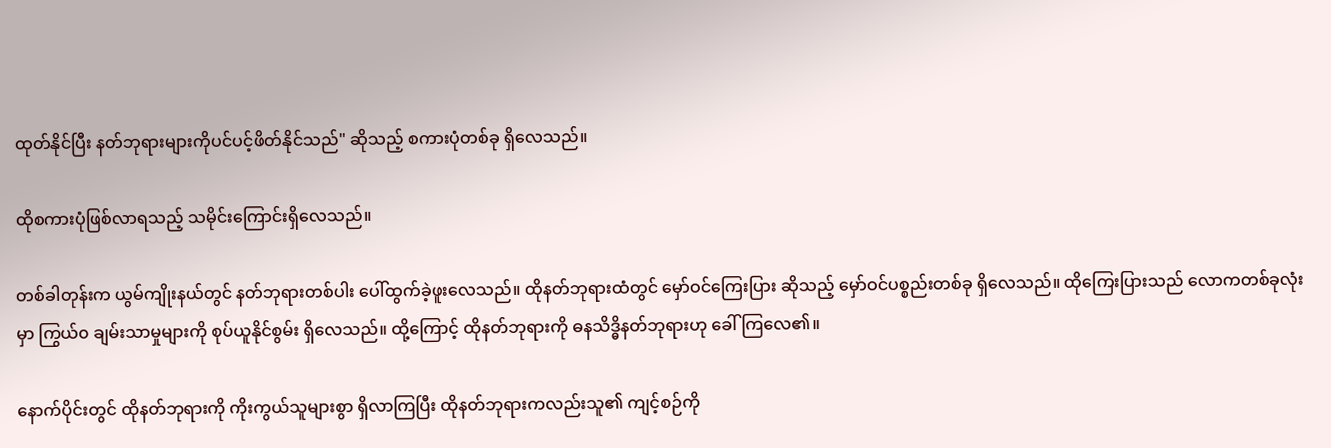ထုတ်နိုင်ပြီး နတ်ဘုရားများကိုပင်ပင့်ဖိတ်နိုင်သည်" ဆိုသည့် စကားပုံတစ်ခု ရှိလေသည်။

ထိုစကားပုံဖြစ်လာရသည့် သမိုင်းကြောင်းရှိလေသည်။

တစ်ခါတုန်းက ယွမ်ကျိုးနယ်တွင် နတ်ဘုရားတစ်ပါး ပေါ်ထွက်ခဲ့ဖူးလေသည်။ ထိုနတ်ဘုရားထံတွင် မှော်ဝင်ကြေးပြား ဆိုသည့် မှော်ဝင်ပစ္စည်းတစ်ခု ရှိလေသည်။ ထိုကြေးပြားသည် လောကတစ်ခုလုံးမှာ ကြွယ်၀ ချမ်းသာမှုများကို စုပ်ယူနိုင်စွမ်း ရှိလေသည်။ ထို့ကြောင့် ထိုနတ်ဘုရားကို ဓနသိဒ္ဓိနတ်ဘုရားဟု ခေါ်ကြလေ၏။

နောက်ပိုင်းတွင် ထိုနတ်ဘုရားကို ကိုးကွယ်သူများစွာ ရှိလာကြပြီး ထိုနတ်ဘုရားကလည်းသူ၏ ကျင့်စဉ်ကို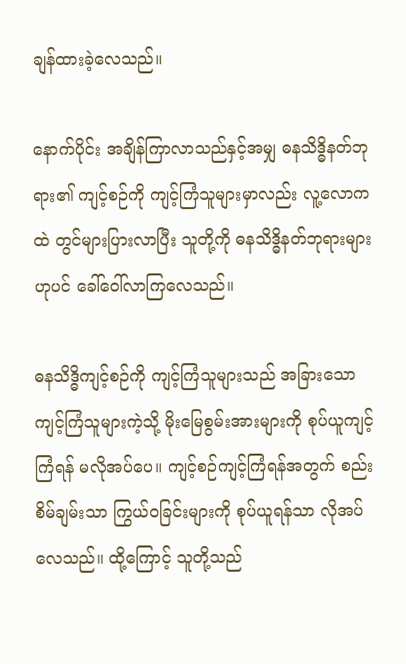ချန်ထားခဲ့လေသည်။

နောက်ပိုင်း အချိန်ကြာလာသည်နှင့်အမျှ ဓနသိဒ္ဓိနတ်ဘုရား၏ ကျင့်စဉ်ကို ကျင့်ကြံသူများမှာလည်း လူ့လောကထဲ တွင်များပြားလာပြီး သူတို့ကို ဓနသိဒ္ဓိနတ်ဘုရားများဟုပင် ခေါ်ဝေါ်လာကြလေသည်။

ဓနသိဒ္ဓိကျင့်စဉ်ကို ကျင့်ကြံသူများသည် အခြားသောကျင့်ကြံသူများကဲ့သို့ မိုးမြေစွမ်းအားများကို စုပ်ယူကျင့်ကြံရန် မလိုအပ်ပေ။ ကျင့်စဉ်ကျင့်ကြံရန်အတွက် စည်းစိမ်ချမ်းသာ ကြွယ်ဝခြင်းများကို စုပ်ယူရန်သာ လိုအပ်လေသည်။ ထို့ကြောင့် သူတို့သည်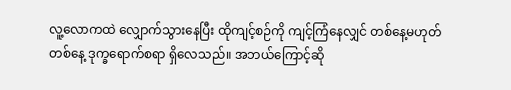လူ့လောကထဲ လျှောက်သွားနေပြီး ထိုကျင့်စဉ်ကို ကျင့်ကြံနေလျှင် တစ်နေ့မဟုတ်တစ်နေ့ ဒုက္ခရောက်စရာ ရှိလေသည်။ အဘယ်ကြောင့်ဆို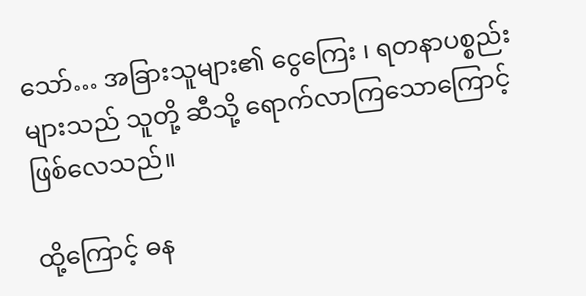သော်… အခြားသူများ၏ ငွေကြေး ၊ ရတနာပစ္စည်းများသည် သူတို့ ဆီသို့ ရောက်လာကြသောကြောင့် ဖြစ်လေသည်။

ထို့ကြောင့် ဓန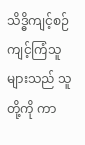သိဒ္ဓိကျင့်စဉ်ကျင့်ကြံသူများသည် သူတို့ကို ကာ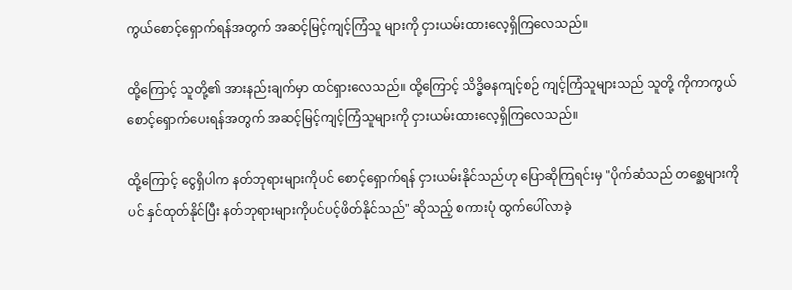ကွယ်စောင့်ရှောက်ရန်အတွက် အဆင့်မြင့်ကျင့်ကြံသူ များကို ငှားယမ်းထားလေ့ရှိကြလေသည်။

ထို့ကြောင့် သူတို့၏ အားနည်းချက်မှာ ထင်ရှားလေသည်။ ထို့ကြောင့် သိဒ္ဓိဓနကျင့်စဉ် ကျင့်ကြံသူများသည် သူတို့ ကိုကာကွယ်စောင့်ရှောက်ပေးရန်အတွက် အဆင့်မြင့်ကျင့်ကြံသူများကို ငှားယမ်းထားလေ့ရှိကြလေသည်။

ထို့ကြောင့် ငွေရှိပါက နတ်ဘုရားများကိုပင် စောင့်ရှောက်ရန် ငှားယမ်းနိုင်သည်ဟု ပြောဆိုကြရင်းမှ "ပိုက်ဆံသည် တစ္ဆေများကိုပင် နှင်ထုတ်နိုင်ပြီး နတ်ဘုရားများကိုပင်ပင့်ဖိတ်နိုင်သည်" ဆိုသည့် စကားပုံ ထွက်ပေါ်လာခဲ့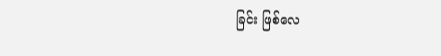ခြင်း ဖြစ်လေ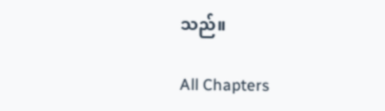သည်။

All Chapters